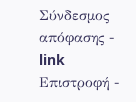Σύνδεσμος απόφασης - link Επιστροφή -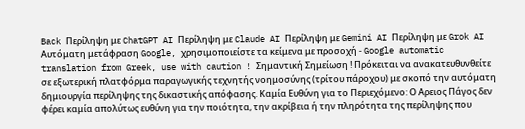Back Περίληψη με ChatGPT AI Περίληψη με Claude AI Περίληψη με Gemini AI Περίληψη με Grok AI Αυτόματη μετάφραση Google, χρησιμοποιείστε τα κείμενα με προσοχή - Google automatic translation from Greek, use with caution ! Σημαντική Σημείωση ! Πρόκειται να ανακατευθυνθείτε σε εξωτερική πλατφόρμα παραγωγικής τεχνητής νοημοσύνης (τρίτου πάροχου) με σκοπό την αυτόματη δημιουργία περίληψης της δικαστικής απόφασης. Καμία Ευθύνη για το Περιεχόμενο: Ο Αρειος Πάγος δεν φέρει καμία απολύτως ευθύνη για την ποιότητα, την ακρίβεια ή την πληρότητα της περίληψης που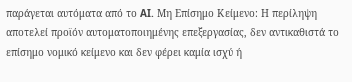παράγεται αυτόματα από το AI. Μη Επίσημο Κείμενο: Η περίληψη αποτελεί προϊόν αυτοματοποιημένης επεξεργασίας, δεν αντικαθιστά το επίσημο νομικό κείμενο και δεν φέρει καμία ισχύ ή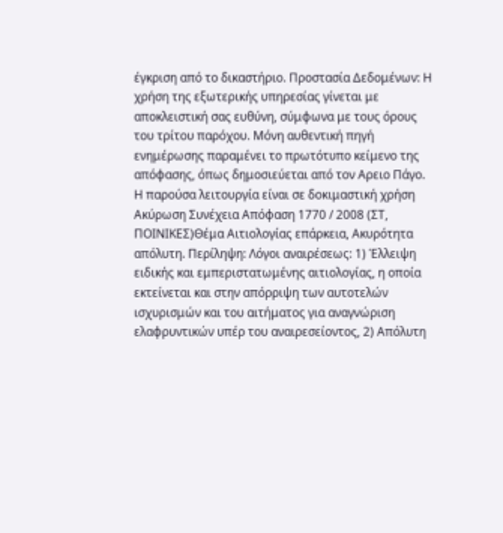έγκριση από το δικαστήριο. Προστασία Δεδομένων: Η χρήση της εξωτερικής υπηρεσίας γίνεται με αποκλειστική σας ευθύνη, σύμφωνα με τους όρους του τρίτου παρόχου. Μόνη αυθεντική πηγή ενημέρωσης παραμένει το πρωτότυπο κείμενο της απόφασης, όπως δημοσιεύεται από τον Αρειο Πάγο. Η παρούσα λειτουργία είναι σε δοκιμαστική χρήση Ακύρωση Συνέχεια Απόφαση 1770 / 2008 (ΣΤ, ΠΟΙΝΙΚΕΣ)Θέμα Αιτιολογίας επάρκεια, Ακυρότητα απόλυτη. Περίληψη: Λόγοι αναιρέσεως: 1) Έλλειψη ειδικής και εμπεριστατωμένης αιτιολογίας, η οποία εκτείνεται και στην απόρριψη των αυτοτελών ισχυρισμών και του αιτήματος για αναγνώριση ελαφρυντικών υπέρ του αναιρεσείοντος, 2) Απόλυτη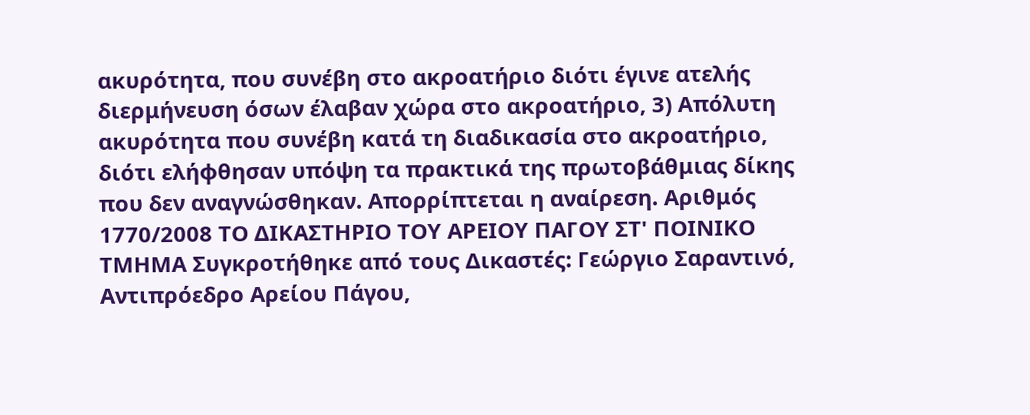ακυρότητα, που συνέβη στο ακροατήριο διότι έγινε ατελής διερμήνευση όσων έλαβαν χώρα στο ακροατήριο, 3) Απόλυτη ακυρότητα που συνέβη κατά τη διαδικασία στο ακροατήριο, διότι ελήφθησαν υπόψη τα πρακτικά της πρωτοβάθμιας δίκης που δεν αναγνώσθηκαν. Απορρίπτεται η αναίρεση. Αριθμός 1770/2008 ΤΟ ΔΙΚΑΣΤΗΡΙΟ ΤΟΥ ΑΡΕΙΟΥ ΠΑΓΟΥ ΣΤ' ΠΟΙΝΙΚΟ ΤΜΗΜΑ Συγκροτήθηκε από τους Δικαστές: Γεώργιο Σαραντινό, Αντιπρόεδρο Αρείου Πάγου,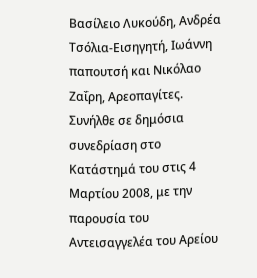Βασίλειο Λυκούδη, Ανδρέα Τσόλια-Εισηγητή, Ιωάννη παπουτσή και Νικόλαο Ζαΐρη, Αρεοπαγίτες. Συνήλθε σε δημόσια συνεδρίαση στο Κατάστημά του στις 4 Μαρτίου 2008, με την παρουσία του Αντεισαγγελέα του Αρείου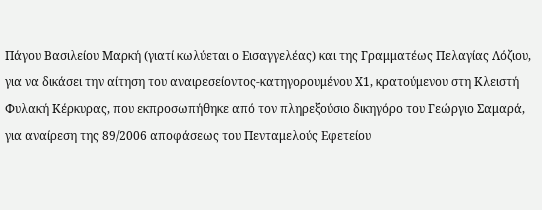Πάγου Βασιλείου Μαρκή (γιατί κωλύεται ο Εισαγγελέας) και της Γραμματέως Πελαγίας Λόζιου, για να δικάσει την αίτηση του αναιρεσείοντος-κατηγορουμένου Χ1, κρατούμενου στη Κλειστή Φυλακή Κέρκυρας, που εκπροσωπήθηκε από τον πληρεξούσιο δικηγόρο του Γεώργιο Σαμαρά, για αναίρεση της 89/2006 αποφάσεως του Πενταμελούς Εφετείου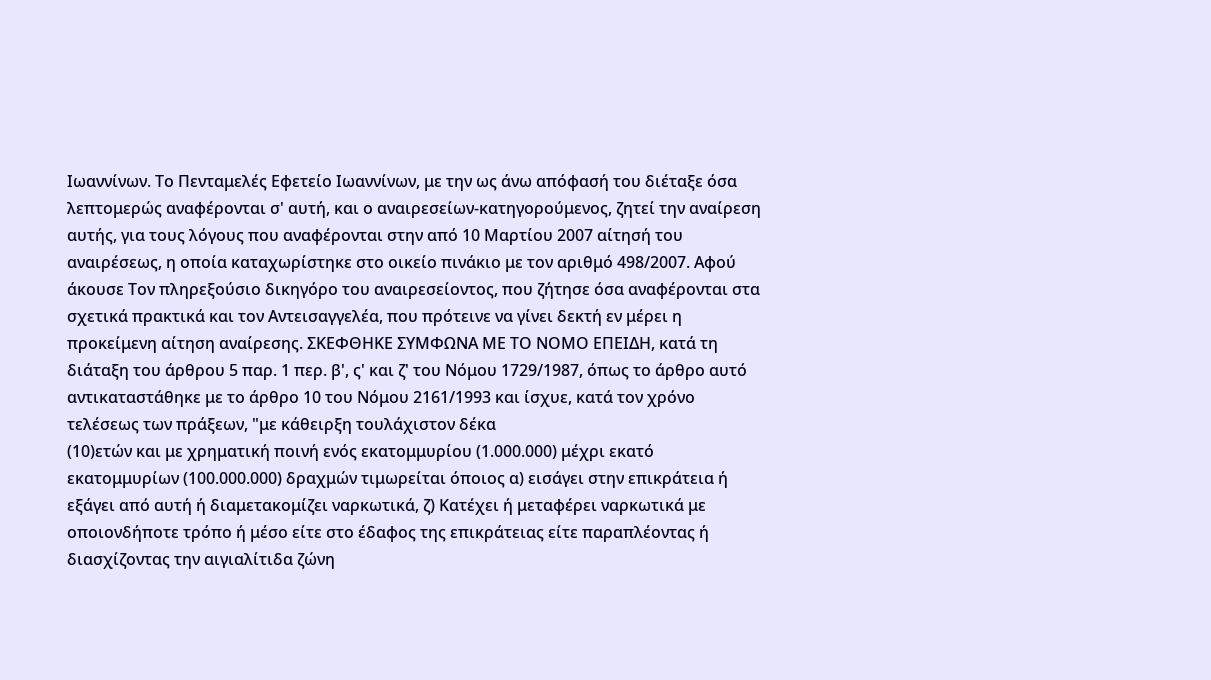Ιωαννίνων. Το Πενταμελές Εφετείο Ιωαννίνων, με την ως άνω απόφασή του διέταξε όσα λεπτομερώς αναφέρονται σ' αυτή, και ο αναιρεσείων-κατηγορούμενος, ζητεί την αναίρεση αυτής, για τους λόγους που αναφέρονται στην από 10 Μαρτίου 2007 αίτησή του αναιρέσεως, η οποία καταχωρίστηκε στο οικείο πινάκιο με τον αριθμό 498/2007. Αφού άκουσε Τον πληρεξούσιο δικηγόρο του αναιρεσείοντος, που ζήτησε όσα αναφέρονται στα σχετικά πρακτικά και τον Αντεισαγγελέα, που πρότεινε να γίνει δεκτή εν μέρει η προκείμενη αίτηση αναίρεσης. ΣΚΕΦΘΗΚΕ ΣΥΜΦΩΝΑ ΜΕ ΤΟ ΝΟΜΟ ΕΠΕΙΔΗ, κατά τη διάταξη του άρθρου 5 παρ. 1 περ. β', ς' και ζ' του Νόμου 1729/1987, όπως το άρθρο αυτό αντικαταστάθηκε με το άρθρο 10 του Νόμου 2161/1993 και ίσχυε, κατά τον χρόνο τελέσεως των πράξεων, "με κάθειρξη τουλάχιστον δέκα
(10)ετών και με χρηματική ποινή ενός εκατομμυρίου (1.000.000) μέχρι εκατό εκατομμυρίων (100.000.000) δραχμών τιμωρείται όποιος α) εισάγει στην επικράτεια ή εξάγει από αυτή ή διαμετακομίζει ναρκωτικά, ζ) Κατέχει ή μεταφέρει ναρκωτικά με οποιονδήποτε τρόπο ή μέσο είτε στο έδαφος της επικράτειας είτε παραπλέοντας ή διασχίζοντας την αιγιαλίτιδα ζώνη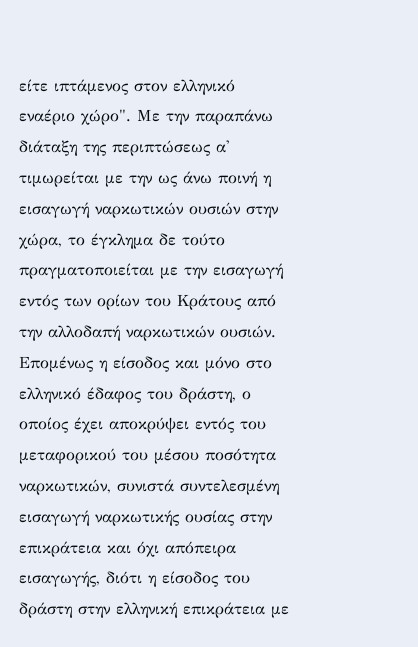είτε ιπτάμενος στον ελληνικό εναέριο χώρο". Με την παραπάνω διάταξη της περιπτώσεως α' τιμωρείται με την ως άνω ποινή η εισαγωγή ναρκωτικών ουσιών στην χώρα, το έγκλημα δε τούτο πραγματοποιείται με την εισαγωγή εντός των ορίων του Κράτους από την αλλοδαπή ναρκωτικών ουσιών. Επομένως η είσοδος και μόνο στο ελληνικό έδαφος του δράστη, ο οποίος έχει αποκρύψει εντός του μεταφορικού του μέσου ποσότητα ναρκωτικών, συνιστά συντελεσμένη εισαγωγή ναρκωτικής ουσίας στην επικράτεια και όχι απόπειρα εισαγωγής, διότι η είσοδος του δράστη στην ελληνική επικράτεια με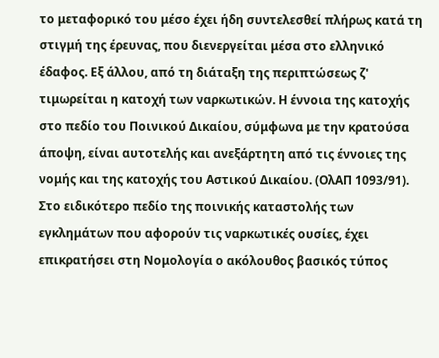το μεταφορικό του μέσο έχει ήδη συντελεσθεί πλήρως κατά τη στιγμή της έρευνας, που διενεργείται μέσα στο ελληνικό έδαφος. Εξ άλλου, από τη διάταξη της περιπτώσεως ζ' τιμωρείται η κατοχή των ναρκωτικών. Η έννοια της κατοχής στο πεδίο του Ποινικού Δικαίου, σύμφωνα με την κρατούσα άποψη, είναι αυτοτελής και ανεξάρτητη από τις έννοιες της νομής και της κατοχής του Αστικού Δικαίου. (ΟλΑΠ 1093/91). Στο ειδικότερο πεδίο της ποινικής καταστολής των εγκλημάτων που αφορούν τις ναρκωτικές ουσίες, έχει επικρατήσει στη Νομολογία ο ακόλουθος βασικός τύπος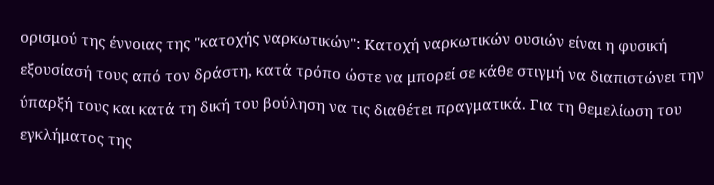ορισμού της έννοιας της "κατοχής ναρκωτικών": Κατοχή ναρκωτικών ουσιών είναι η φυσική εξουσίασή τους από τον δράστη, κατά τρόπο ώστε να μπορεί σε κάθε στιγμή να διαπιστώνει την ύπαρξή τους και κατά τη δική του βούληση να τις διαθέτει πραγματικά. Για τη θεμελίωση του εγκλήματος της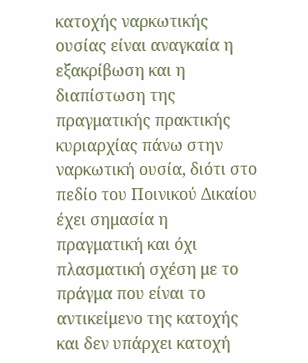κατοχής ναρκωτικής ουσίας είναι αναγκαία η εξακρίβωση και η διαπίστωση της πραγματικής πρακτικής κυριαρχίας πάνω στην ναρκωτική ουσία, διότι στο πεδίο του Ποινικού Δικαίου έχει σημασία η πραγματική και όχι πλασματική σχέση με το πράγμα που είναι το αντικείμενο της κατοχής και δεν υπάρχει κατοχή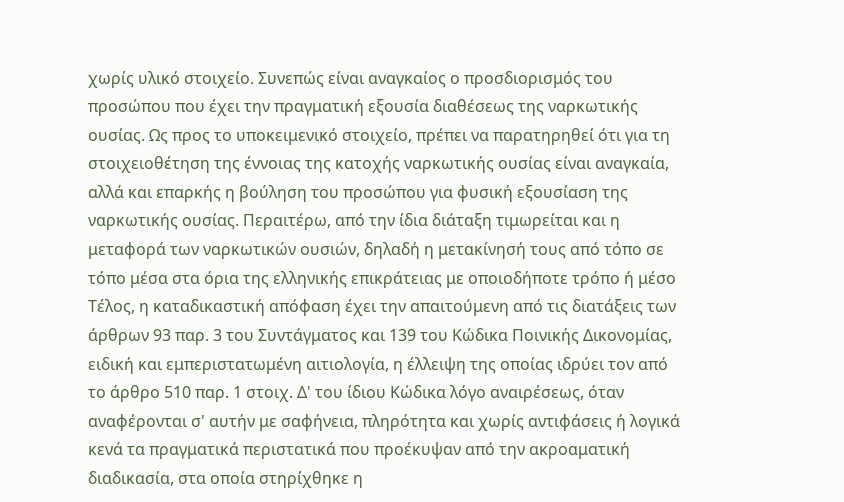χωρίς υλικό στοιχείο. Συνεπώς είναι αναγκαίος ο προσδιορισμός του προσώπου που έχει την πραγματική εξουσία διαθέσεως της ναρκωτικής ουσίας. Ως προς το υποκειμενικό στοιχείο, πρέπει να παρατηρηθεί ότι για τη στοιχειοθέτηση της έννοιας της κατοχής ναρκωτικής ουσίας είναι αναγκαία, αλλά και επαρκής η βούληση του προσώπου για φυσική εξουσίαση της ναρκωτικής ουσίας. Περαιτέρω, από την ίδια διάταξη τιμωρείται και η μεταφορά των ναρκωτικών ουσιών, δηλαδή η μετακίνησή τους από τόπο σε τόπο μέσα στα όρια της ελληνικής επικράτειας με οποιοδήποτε τρόπο ή μέσο Τέλος, η καταδικαστική απόφαση έχει την απαιτούμενη από τις διατάξεις των άρθρων 93 παρ. 3 του Συντάγματος και 139 του Κώδικα Ποινικής Δικονομίας, ειδική και εμπεριστατωμένη αιτιολογία, η έλλειψη της οποίας ιδρύει τον από το άρθρο 510 παρ. 1 στοιχ. Δ' του ίδιου Κώδικα λόγο αναιρέσεως, όταν αναφέρονται σ' αυτήν με σαφήνεια, πληρότητα και χωρίς αντιφάσεις ή λογικά κενά τα πραγματικά περιστατικά που προέκυψαν από την ακροαματική διαδικασία, στα οποία στηρίχθηκε η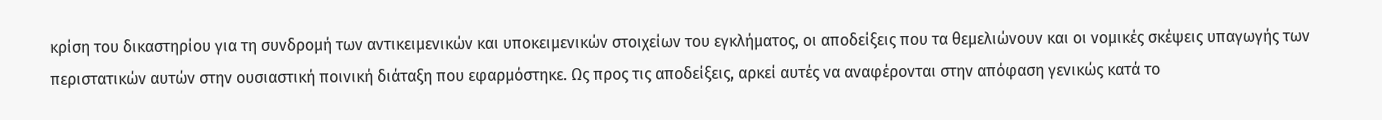κρίση του δικαστηρίου για τη συνδρομή των αντικειμενικών και υποκειμενικών στοιχείων του εγκλήματος, οι αποδείξεις που τα θεμελιώνουν και οι νομικές σκέψεις υπαγωγής των περιστατικών αυτών στην ουσιαστική ποινική διάταξη που εφαρμόστηκε. Ως προς τις αποδείξεις, αρκεί αυτές να αναφέρονται στην απόφαση γενικώς κατά το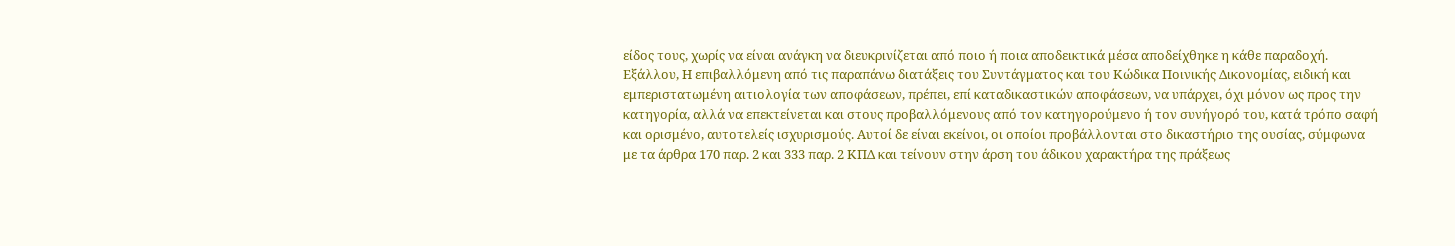είδος τους, χωρίς να είναι ανάγκη να διευκρινίζεται από ποιο ή ποια αποδεικτικά μέσα αποδείχθηκε η κάθε παραδοχή. Εξάλλου, Η επιβαλλόμενη από τις παραπάνω διατάξεις του Συντάγματος και του Κώδικα Ποινικής Δικονομίας, ειδική και εμπεριστατωμένη αιτιολογία των αποφάσεων, πρέπει, επί καταδικαστικών αποφάσεων, να υπάρχει, όχι μόνον ως προς την κατηγορία, αλλά να επεκτείνεται και στους προβαλλόμενους από τον κατηγορούμενο ή τον συνήγορό του, κατά τρόπο σαφή και ορισμένο, αυτοτελείς ισχυρισμούς. Αυτοί δε είναι εκείνοι, οι οποίοι προβάλλονται στο δικαστήριο της ουσίας, σύμφωνα με τα άρθρα 170 παρ. 2 και 333 παρ. 2 ΚΠΔ και τείνουν στην άρση του άδικου χαρακτήρα της πράξεως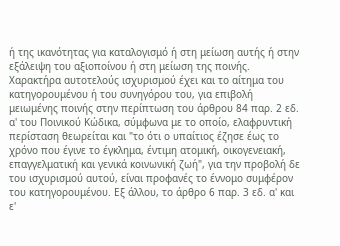ή της ικανότητας για καταλογισμό ή στη μείωση αυτής ή στην εξάλειψη του αξιοποίνου ή στη μείωση της ποινής. Χαρακτήρα αυτοτελούς ισχυρισμού έχει και το αίτημα του κατηγορουμένου ή του συνηγόρου του, για επιβολή μειωμένης ποινής στην περίπτωση του άρθρου 84 παρ. 2 εδ. α' του Ποινικού Κώδικα, σύμφωνα με το οποίο, ελαφρυντική περίσταση θεωρείται και "το ότι ο υπαίτιος έζησε έως το χρόνο που έγινε το έγκλημα, έντιμη ατομική, οικογενειακή, επαγγελματική και γενικά κοινωνική ζωή", για την προβολή δε του ισχυρισμού αυτού, είναι προφανές το έννομο συμφέρον του κατηγορουμένου. Εξ άλλου, το άρθρο 6 παρ. 3 εδ. α' και ε'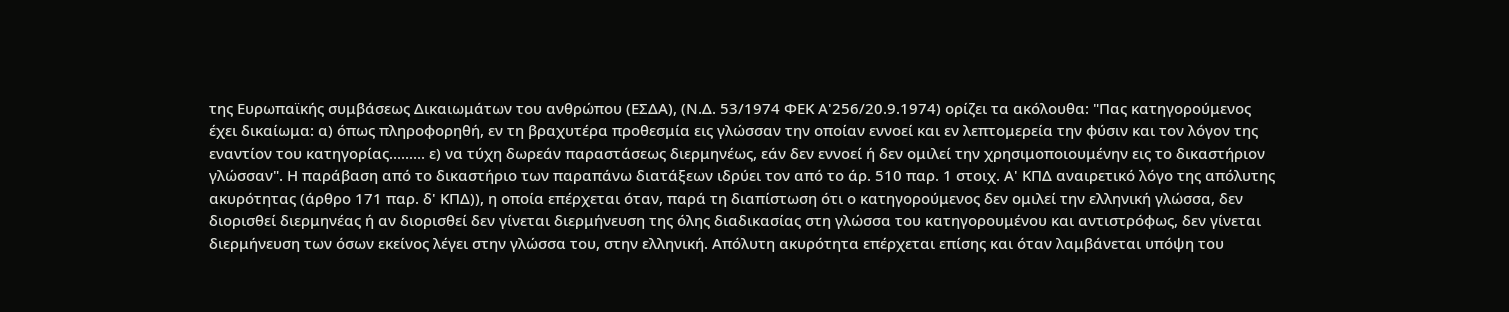της Ευρωπαϊκής συμβάσεως Δικαιωμάτων του ανθρώπου (ΕΣΔΑ), (Ν.Δ. 53/1974 ΦΕΚ Α'256/20.9.1974) ορίζει τα ακόλουθα: "Πας κατηγορούμενος έχει δικαίωμα: α) όπως πληροφορηθή, εν τη βραχυτέρα προθεσμία εις γλώσσαν την οποίαν εννοεί και εν λεπτομερεία την φύσιν και τον λόγον της εναντίον του κατηγορίας......... ε) να τύχη δωρεάν παραστάσεως διερμηνέως, εάν δεν εννοεί ή δεν ομιλεί την χρησιμοποιουμένην εις το δικαστήριον γλώσσαν". Η παράβαση από το δικαστήριο των παραπάνω διατάξεων ιδρύει τον από το άρ. 510 παρ. 1 στοιχ. Α' ΚΠΔ αναιρετικό λόγο της απόλυτης ακυρότητας (άρθρο 171 παρ. δ' ΚΠΔ)), η οποία επέρχεται όταν, παρά τη διαπίστωση ότι ο κατηγορούμενος δεν ομιλεί την ελληνική γλώσσα, δεν διορισθεί διερμηνέας ή αν διορισθεί δεν γίνεται διερμήνευση της όλης διαδικασίας στη γλώσσα του κατηγορουμένου και αντιστρόφως, δεν γίνεται διερμήνευση των όσων εκείνος λέγει στην γλώσσα του, στην ελληνική. Απόλυτη ακυρότητα επέρχεται επίσης και όταν λαμβάνεται υπόψη του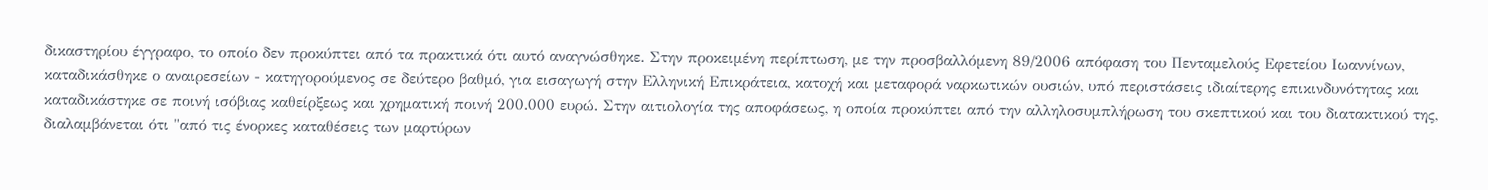δικαστηρίου έγγραφο, το οποίο δεν προκύπτει από τα πρακτικά ότι αυτό αναγνώσθηκε. Στην προκειμένη περίπτωση, με την προσβαλλόμενη 89/2006 απόφαση του Πενταμελούς Εφετείου Ιωαννίνων, καταδικάσθηκε ο αναιρεσείων - κατηγορούμενος σε δεύτερο βαθμό, για εισαγωγή στην Ελληνική Επικράτεια, κατοχή και μεταφορά ναρκωτικών ουσιών, υπό περιστάσεις ιδιαίτερης επικινδυνότητας και καταδικάστηκε σε ποινή ισόβιας καθείρξεως και χρηματική ποινή 200.000 ευρώ. Στην αιτιολογία της αποφάσεως, η οποία προκύπτει από την αλληλοσυμπλήρωση του σκεπτικού και του διατακτικού της, διαλαμβάνεται ότι "από τις ένορκες καταθέσεις των μαρτύρων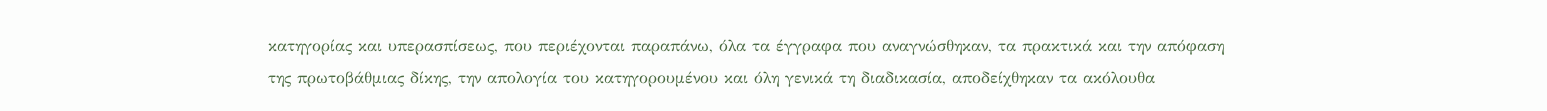κατηγορίας και υπερασπίσεως, που περιέχονται παραπάνω, όλα τα έγγραφα που αναγνώσθηκαν, τα πρακτικά και την απόφαση της πρωτοβάθμιας δίκης, την απολογία του κατηγορουμένου και όλη γενικά τη διαδικασία, αποδείχθηκαν τα ακόλουθα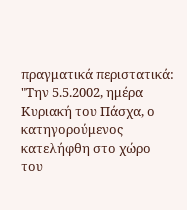πραγματικά περιστατικά: "Την 5.5.2002, ημέρα Κυριακή του Πάσχα, ο κατηγορούμενος κατελήφθη στο χώρο του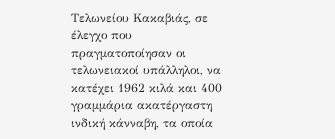Τελωνείου Κακαβιάς, σε έλεγχο που πραγματοποίησαν οι τελωνειακοί υπάλληλοι, να κατέχει 1962 κιλά και 400 γραμμάρια ακατέργαστη ινδική κάνναβη, τα οποία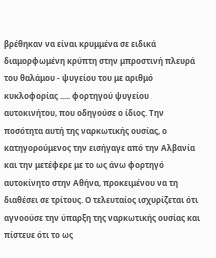βρέθηκαν να είναι κρυμμένα σε ειδικά διαμορφωμένη κρύπτη στην μπροστινή πλευρά του θαλάμου - ψυγείου του με αριθμό κυκλοφορίας ..... φορτηγού ψυγείου αυτοκινήτου, που οδηγούσε ο ίδιος. Την ποσότητα αυτή της ναρκωτικής ουσίας, ο κατηγορούμενος την εισήγαγε από την Αλβανία και την μετέφερε με το ως άνω φορτηγό αυτοκίνητο στην Αθήνα, προκειμένου να τη διαθέσει σε τρίτους. Ο τελευταίος ισχυρίζεται ότι αγνοούσε την ύπαρξη της ναρκωτικής ουσίας και πίστευε ότι το ως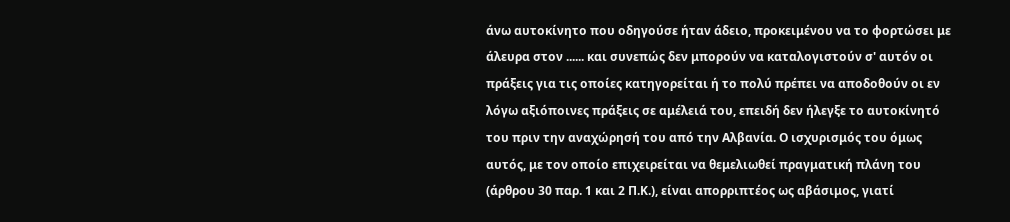άνω αυτοκίνητο που οδηγούσε ήταν άδειο, προκειμένου να το φορτώσει με άλευρα στον ...... και συνεπώς δεν μπορούν να καταλογιστούν σ' αυτόν οι πράξεις για τις οποίες κατηγορείται ή το πολύ πρέπει να αποδοθούν οι εν λόγω αξιόποινες πράξεις σε αμέλειά του, επειδή δεν ήλεγξε το αυτοκίνητό του πριν την αναχώρησή του από την Αλβανία. Ο ισχυρισμός του όμως αυτός, με τον οποίο επιχειρείται να θεμελιωθεί πραγματική πλάνη του (άρθρου 30 παρ. 1 και 2 Π.Κ.), είναι απορριπτέος ως αβάσιμος, γιατί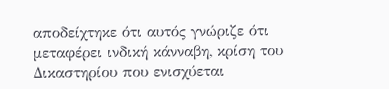αποδείχτηκε ότι αυτός γνώριζε ότι μεταφέρει ινδική κάνναβη, κρίση του Δικαστηρίου που ενισχύεται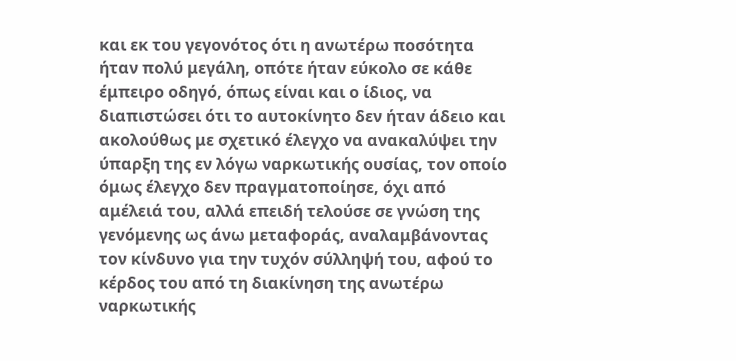και εκ του γεγονότος ότι η ανωτέρω ποσότητα ήταν πολύ μεγάλη, οπότε ήταν εύκολο σε κάθε έμπειρο οδηγό, όπως είναι και ο ίδιος, να διαπιστώσει ότι το αυτοκίνητο δεν ήταν άδειο και ακολούθως με σχετικό έλεγχο να ανακαλύψει την ύπαρξη της εν λόγω ναρκωτικής ουσίας, τον οποίο όμως έλεγχο δεν πραγματοποίησε, όχι από αμέλειά του, αλλά επειδή τελούσε σε γνώση της γενόμενης ως άνω μεταφοράς, αναλαμβάνοντας τον κίνδυνο για την τυχόν σύλληψή του, αφού το κέρδος του από τη διακίνηση της ανωτέρω ναρκωτικής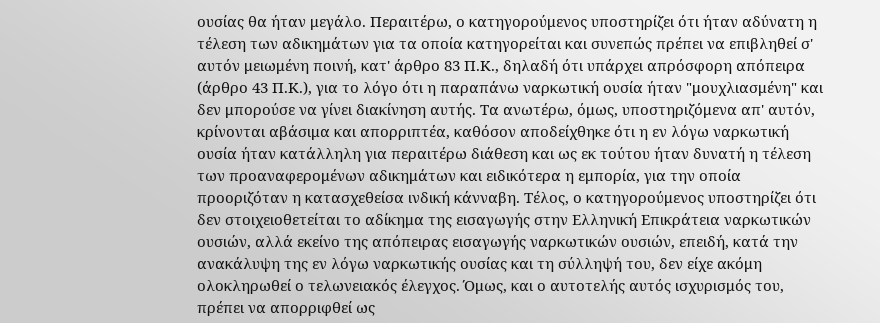ουσίας θα ήταν μεγάλο. Περαιτέρω, ο κατηγορούμενος υποστηρίζει ότι ήταν αδύνατη η τέλεση των αδικημάτων για τα οποία κατηγορείται και συνεπώς πρέπει να επιβληθεί σ' αυτόν μειωμένη ποινή, κατ' άρθρο 83 Π.Κ., δηλαδή ότι υπάρχει απρόσφορη απόπειρα (άρθρο 43 Π.Κ.), για το λόγο ότι η παραπάνω ναρκωτική ουσία ήταν "μουχλιασμένη" και δεν μπορούσε να γίνει διακίνηση αυτής. Τα ανωτέρω, όμως, υποστηριζόμενα απ' αυτόν, κρίνονται αβάσιμα και απορριπτέα, καθόσον αποδείχθηκε ότι η εν λόγω ναρκωτική ουσία ήταν κατάλληλη για περαιτέρω διάθεση και ως εκ τούτου ήταν δυνατή η τέλεση των προαναφερομένων αδικημάτων και ειδικότερα η εμπορία, για την οποία προοριζόταν η κατασχεθείσα ινδική κάνναβη. Τέλος, ο κατηγορούμενος υποστηρίζει ότι δεν στοιχειοθετείται το αδίκημα της εισαγωγής στην Ελληνική Επικράτεια ναρκωτικών ουσιών, αλλά εκείνο της απόπειρας εισαγωγής ναρκωτικών ουσιών, επειδή, κατά την ανακάλυψη της εν λόγω ναρκωτικής ουσίας και τη σύλληψή του, δεν είχε ακόμη ολοκληρωθεί ο τελωνειακός έλεγχος. Όμως, και ο αυτοτελής αυτός ισχυρισμός του, πρέπει να απορριφθεί ως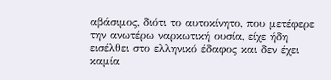αβάσιμος, διότι το αυτοκίνητο, που μετέφερε την ανωτέρω ναρκωτική ουσία, είχε ήδη εισέλθει στο ελληνικό έδαφος και δεν έχει καμία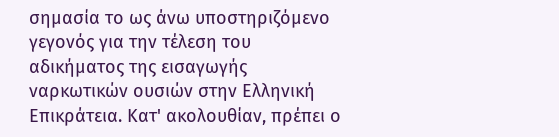σημασία το ως άνω υποστηριζόμενο γεγονός για την τέλεση του αδικήματος της εισαγωγής ναρκωτικών ουσιών στην Ελληνική Επικράτεια. Κατ' ακολουθίαν, πρέπει ο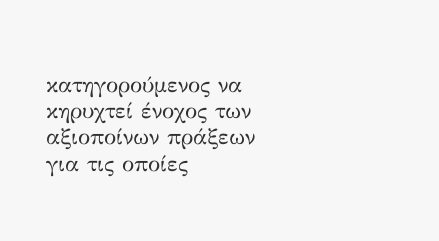κατηγορούμενος να κηρυχτεί ένοχος των αξιοποίνων πράξεων για τις οποίες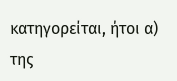κατηγορείται, ήτοι α) της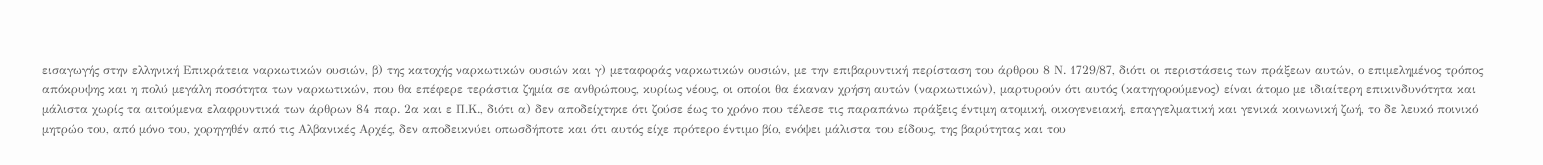εισαγωγής στην ελληνική Επικράτεια ναρκωτικών ουσιών, β) της κατοχής ναρκωτικών ουσιών και γ) μεταφοράς ναρκωτικών ουσιών, με την επιβαρυντική περίσταση του άρθρου 8 Ν. 1729/87, διότι οι περιστάσεις των πράξεων αυτών, ο επιμελημένος τρόπος απόκρυψης και η πολύ μεγάλη ποσότητα των ναρκωτικών, που θα επέφερε τεράστια ζημία σε ανθρώπους, κυρίως νέους, οι οποίοι θα έκαναν χρήση αυτών (ναρκωτικών), μαρτυρούν ότι αυτός (κατηγορούμενος) είναι άτομο με ιδιαίτερη επικινδυνότητα και μάλιστα χωρίς τα αιτούμενα ελαφρυντικά των άρθρων 84 παρ. 2α και ε Π.Κ., διότι α) δεν αποδείχτηκε ότι ζούσε έως το χρόνο που τέλεσε τις παραπάνω πράξεις έντιμη ατομική, οικογενειακή, επαγγελματική και γενικά κοινωνική ζωή, το δε λευκό ποινικό μητρώο του, από μόνο του, χορηγηθέν από τις Αλβανικές Αρχές, δεν αποδεικνύει οπωσδήποτε και ότι αυτός είχε πρότερο έντιμο βίο, ενόψει μάλιστα του είδους, της βαρύτητας και του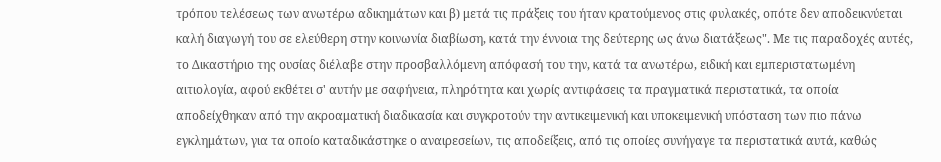τρόπου τελέσεως των ανωτέρω αδικημάτων και β) μετά τις πράξεις του ήταν κρατούμενος στις φυλακές, οπότε δεν αποδεικνύεται καλή διαγωγή του σε ελεύθερη στην κοινωνία διαβίωση, κατά την έννοια της δεύτερης ως άνω διατάξεως". Με τις παραδοχές αυτές, το Δικαστήριο της ουσίας διέλαβε στην προσβαλλόμενη απόφασή του την, κατά τα ανωτέρω, ειδική και εμπεριστατωμένη αιτιολογία, αφού εκθέτει σ' αυτήν με σαφήνεια, πληρότητα και χωρίς αντιφάσεις τα πραγματικά περιστατικά, τα οποία αποδείχθηκαν από την ακροαματική διαδικασία και συγκροτούν την αντικειμενική και υποκειμενική υπόσταση των πιο πάνω εγκλημάτων, για τα οποίο καταδικάστηκε ο αναιρεσείων, τις αποδείξεις, από τις οποίες συνήγαγε τα περιστατικά αυτά, καθώς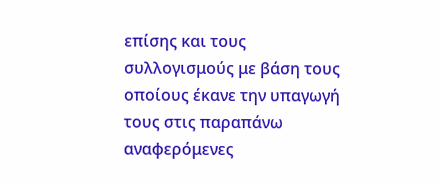επίσης και τους συλλογισμούς με βάση τους οποίους έκανε την υπαγωγή τους στις παραπάνω αναφερόμενες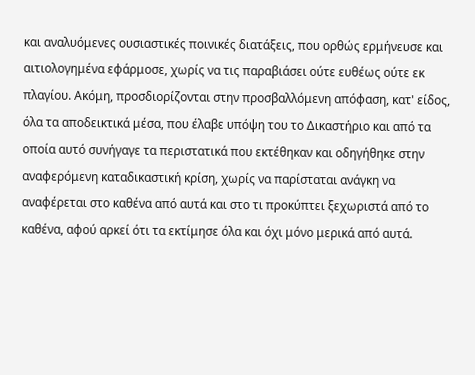και αναλυόμενες ουσιαστικές ποινικές διατάξεις, που ορθώς ερμήνευσε και αιτιολογημένα εφάρμοσε, χωρίς να τις παραβιάσει ούτε ευθέως ούτε εκ πλαγίου. Ακόμη, προσδιορίζονται στην προσβαλλόμενη απόφαση, κατ' είδος, όλα τα αποδεικτικά μέσα, που έλαβε υπόψη του το Δικαστήριο και από τα οποία αυτό συνήγαγε τα περιστατικά που εκτέθηκαν και οδηγήθηκε στην αναφερόμενη καταδικαστική κρίση, χωρίς να παρίσταται ανάγκη να αναφέρεται στο καθένα από αυτά και στο τι προκύπτει ξεχωριστά από το καθένα, αφού αρκεί ότι τα εκτίμησε όλα και όχι μόνο μερικά από αυτά.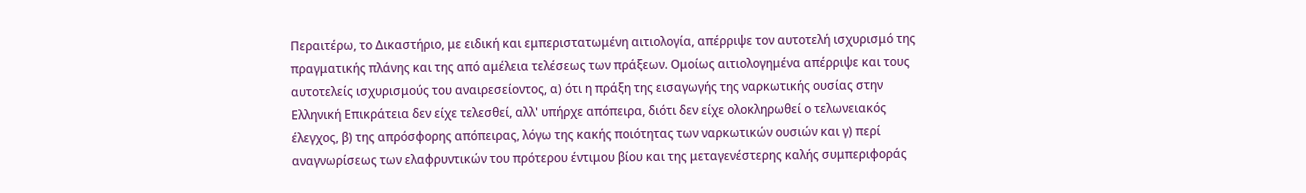Περαιτέρω, το Δικαστήριο, με ειδική και εμπεριστατωμένη αιτιολογία, απέρριψε τον αυτοτελή ισχυρισμό της πραγματικής πλάνης και της από αμέλεια τελέσεως των πράξεων. Ομοίως αιτιολογημένα απέρριψε και τους αυτοτελείς ισχυρισμούς του αναιρεσείοντος, α) ότι η πράξη της εισαγωγής της ναρκωτικής ουσίας στην Ελληνική Επικράτεια δεν είχε τελεσθεί, αλλ' υπήρχε απόπειρα, διότι δεν είχε ολοκληρωθεί ο τελωνειακός έλεγχος, β) της απρόσφορης απόπειρας, λόγω της κακής ποιότητας των ναρκωτικών ουσιών και γ) περί αναγνωρίσεως των ελαφρυντικών του πρότερου έντιμου βίου και της μεταγενέστερης καλής συμπεριφοράς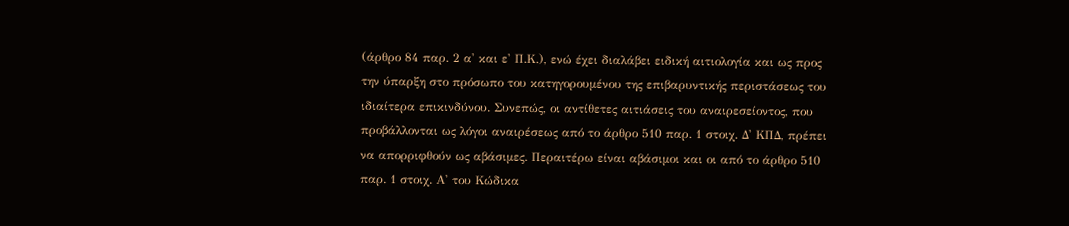(άρθρο 84 παρ. 2 α' και ε' Π.Κ.), ενώ έχει διαλάβει ειδική αιτιολογία και ως προς την ύπαρξη στο πρόσωπο του κατηγορουμένου της επιβαρυντικής περιστάσεως του ιδιαίτερα επικινδύνου. Συνεπώς, οι αντίθετες αιτιάσεις του αναιρεσείοντος, που προβάλλονται ως λόγοι αναιρέσεως από το άρθρο 510 παρ. 1 στοιχ. Δ' ΚΠΔ, πρέπει να απορριφθούν ως αβάσιμες. Περαιτέρω είναι αβάσιμοι και οι από το άρθρο 510 παρ. 1 στοιχ. Α' του Κώδικα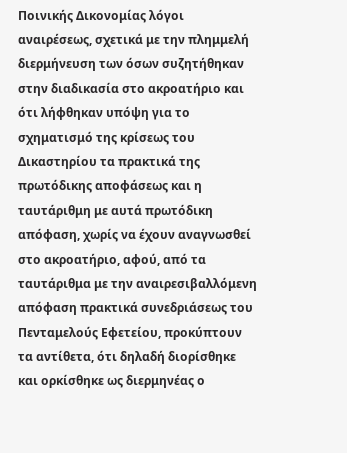Ποινικής Δικονομίας λόγοι αναιρέσεως, σχετικά με την πλημμελή διερμήνευση των όσων συζητήθηκαν στην διαδικασία στο ακροατήριο και ότι λήφθηκαν υπόψη για το σχηματισμό της κρίσεως του Δικαστηρίου τα πρακτικά της πρωτόδικης αποφάσεως και η ταυτάριθμη με αυτά πρωτόδικη απόφαση, χωρίς να έχουν αναγνωσθεί στο ακροατήριο, αφού, από τα ταυτάριθμα με την αναιρεσιβαλλόμενη απόφαση πρακτικά συνεδριάσεως του Πενταμελούς Εφετείου, προκύπτουν τα αντίθετα, ότι δηλαδή διορίσθηκε και ορκίσθηκε ως διερμηνέας ο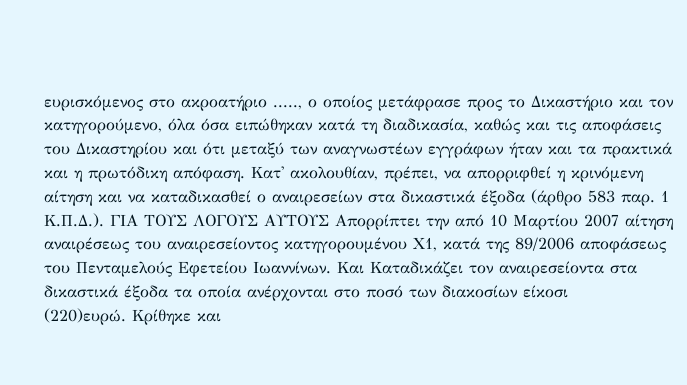ευρισκόμενος στο ακροατήριο ....., ο οποίος μετάφρασε προς το Δικαστήριο και τον κατηγορούμενο, όλα όσα ειπώθηκαν κατά τη διαδικασία, καθώς και τις αποφάσεις του Δικαστηρίου και ότι μεταξύ των αναγνωστέων εγγράφων ήταν και τα πρακτικά και η πρωτόδικη απόφαση. Κατ' ακολουθίαν, πρέπει, να απορριφθεί η κρινόμενη αίτηση και να καταδικασθεί ο αναιρεσείων στα δικαστικά έξοδα (άρθρο 583 παρ. 1 Κ.Π.Δ.). ΓΙΑ ΤΟΥΣ ΛΟΓΟΥΣ ΑΥΤΟΥΣ Απορρίπτει την από 10 Μαρτίου 2007 αίτηση αναιρέσεως του αναιρεσείοντος κατηγορουμένου Χ1, κατά της 89/2006 αποφάσεως του Πενταμελούς Εφετείου Ιωαννίνων. Και Καταδικάζει τον αναιρεσείοντα στα δικαστικά έξοδα τα οποία ανέρχονται στο ποσό των διακοσίων είκοσι
(220)ευρώ. Κρίθηκε και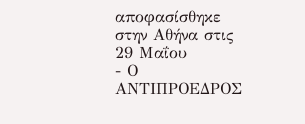αποφασίσθηκε στην Αθήνα στις 29 Μαΐου
- Ο ΑΝΤΙΠΡΟΕΔΡΟΣ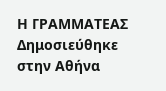Η ΓΡΑΜΜΑΤΕΑΣ Δημοσιεύθηκε στην Αθήνα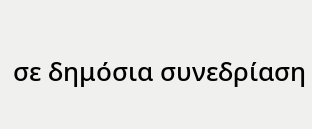σε δημόσια συνεδρίαση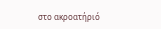στο ακροατήριό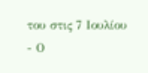του στις 7 Ιουλίου
- Ο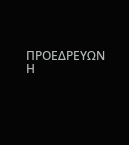ΠΡΟΕΔΡΕΥΩΝ Η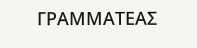ΓΡΑΜΜΑΤΕΑΣ